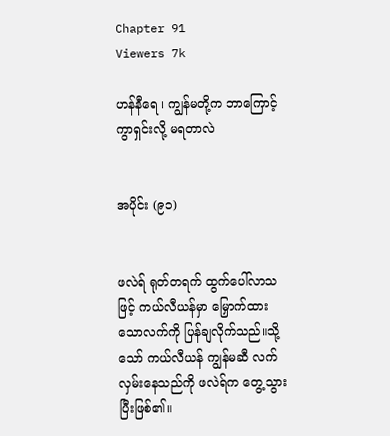Chapter 91
Viewers 7k

ဟန်နီရေ ၊ ကျွန်မတို့က ဘာကြောင့် ကွာရှင်းလို့ မရတာလဲ


အပိုင်း (၉၁)


ဖလဲရ် ရုတ်တရက် ထွက်ပေါ်လာသဖြင့် ကယ်လီယန်မှာ မြှောက်ထားသောလက်ကို ပြန်ချလိုက်သည်။သို့သော် ကယ်လီယန် ကျွန်မဆီ လက်လှမ်းနေသည်ကို ဖလဲရ်က တွေ့သွားပြီးဖြစ်၏။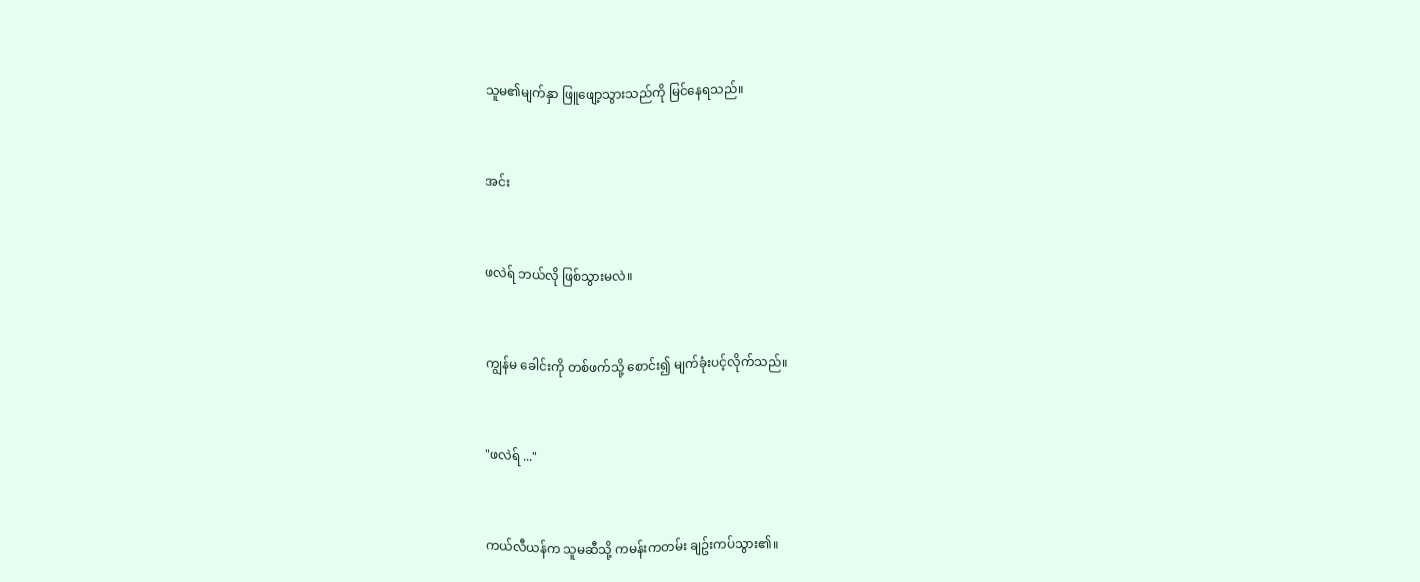သူမ၏မျက်နှာ ဖြူဖျော့သွားသည်ကို မြင်နေရသည်။


အင်း


ဖလဲရ် ဘယ်လို ဖြစ်သွားမလဲ။


ကျွန်မ ခေါင်းကို တစ်ဖက်သို့ စောင်း၍ မျက်ခုံးပင့်လိုက်သည်။


"ဖလဲရ် ..."


ကယ်လီယန်က သူမဆီသို့ ကမန်းကတမ်း ချဥ်းကပ်သွား၏။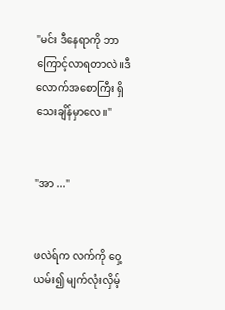"မင်း ဒီနေရာကို ဘာကြောင့်လာရတာလဲ။ဒီလောက်အစောကြီး ရှိသေးချိန်မှာလေ။"


"အာ ..."


ဖလဲရ်က လက်ကို ဝှေ့ယမ်း၍ မျက်လုံးလှိမ့်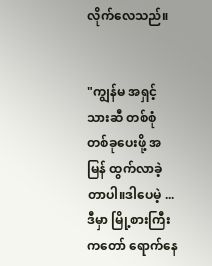လိုက်လေသည်။


"ကျွန်မ အရှင့်သားဆီ တစ်စုံတစ်ခုပေးဖို့ အမြန် ထွက်လာခဲ့တာပါ။ဒါပေမဲ့ ... ဒီမှာ မြို့စားကြီးကတော် ရောက်နေ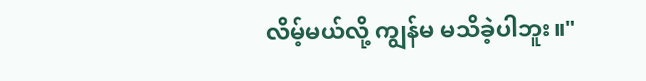လိမ့်မယ်လို့ ကျွန်မ မသိခဲ့ပါဘူး။"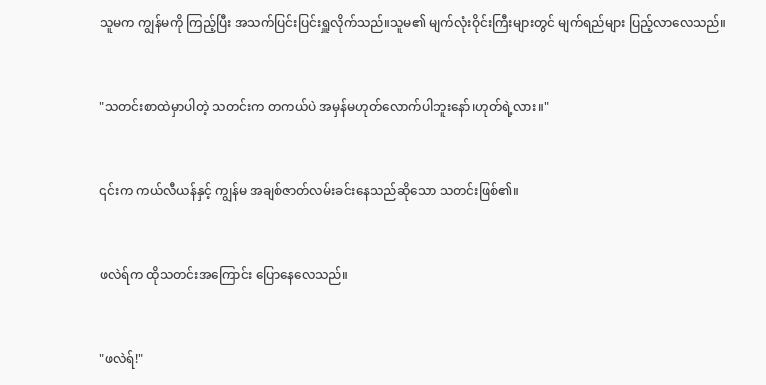သူမက ကျွန်မကို ကြည့်ပြီး အသက်ပြင်းပြင်းရှူလိုက်သည်။သူမ၏ မျက်လုံးဝိုင်းကြီးများတွင် မျက်ရည်များ ပြည့်လာလေသည်။


"သတင်းစာထဲမှာပါတဲ့ သတင်းက တကယ်ပဲ အမှန်မဟုတ်လောက်ပါဘူးနော်၊ဟုတ်ရဲ့လား။"


၎င်းက ကယ်လီယန်နှင့် ကျွန်မ အချစ်ဇာတ်လမ်းခင်းနေသည်ဆိုသော သတင်းဖြစ်၏။


ဖလဲရ်က ထိုသတင်းအကြောင်း ပြောနေလေသည်။


"ဖလဲရ်!"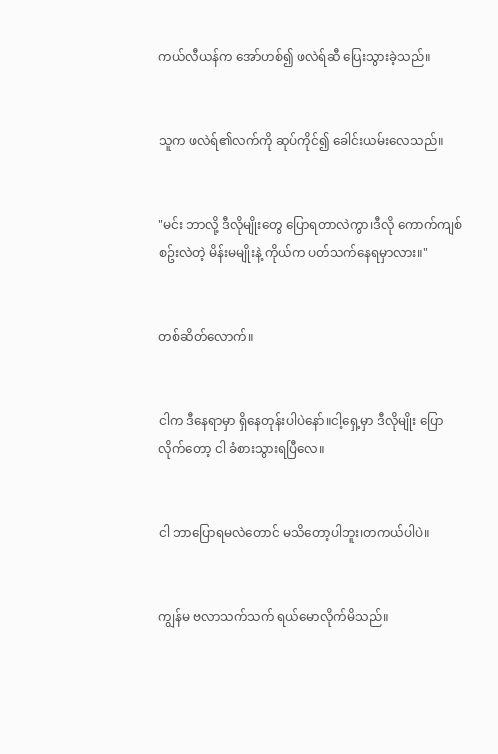ကယ်လီယန်က အော်ဟစ်၍ ဖလဲရ်ဆီ ပြေးသွားခဲ့သည်။


သူက ဖလဲရ်၏လက်ကို ဆုပ်ကိုင်၍ ခေါင်းယမ်းလေသည်။


"မင်း ဘာလို့ ဒီလိုမျိုးတွေ ပြောရတာလဲကွာ၊ဒီလို ကောက်ကျစ်စဥ်းလဲတဲ့ မိန်းမမျိုးနဲ့ ကိုယ်က ပတ်သက်နေရမှာလား။"


တစ်ဆိတ်လောက်။


ငါက ဒီနေရာမှာ ရှိနေတုန်းပါပဲနော်။ငါ့ရှေ့မှာ ဒီလိုမျိုး ပြောလိုက်တော့ ငါ ခံစားသွားရပြီလေ။


ငါ ဘာပြောရမလဲတောင် မသိတော့ပါဘူး၊တကယ်ပါပဲ။


ကျွန်မ ဗလာသက်သက် ရယ်မောလိုက်မိသည်။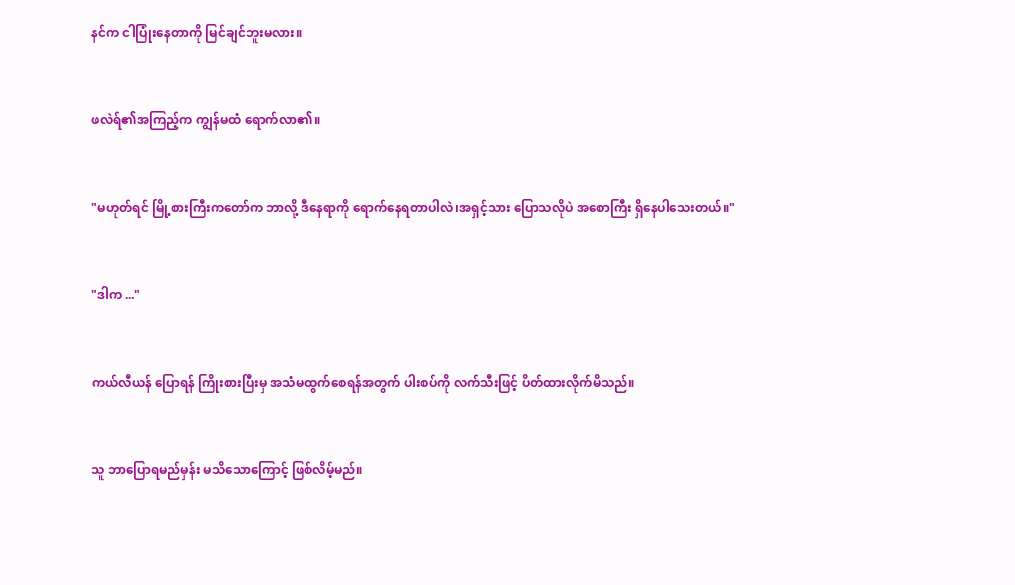နင်က ငါပြုံးနေတာကို မြင်ချင်ဘူးမလား။


ဖလဲရ်၏အကြည့်က ကျွန်မထံ ရောက်လာ၏။


"မဟုတ်ရင် မြို့စားကြီးကတော်က ဘာလို့ ဒီနေရာကို ရောက်နေရတာပါလဲ၊အရှင့်သား ပြောသလိုပဲ အစောကြီး ရှိနေပါသေးတယ်။"


"ဒါက ..."


ကယ်လီယန် ပြောရန် ကြိုးစားပြီးမှ အသံမထွက်စေရန်အတွက် ပါးစပ်ကို လက်သီးဖြင့် ပိတ်ထားလိုက်မိသည်။


သူ ဘာပြောရမည်မှန်း မသိသောကြောင့် ဖြစ်လိမ့်မည်။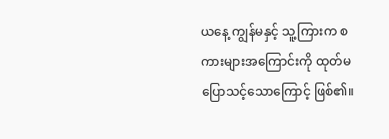ယနေ့ ကျွန်မနှင့် သူ့ကြားက စကားများအကြောင်းကို ထုတ်မပြောသင့်သောကြောင့် ဖြစ်၏။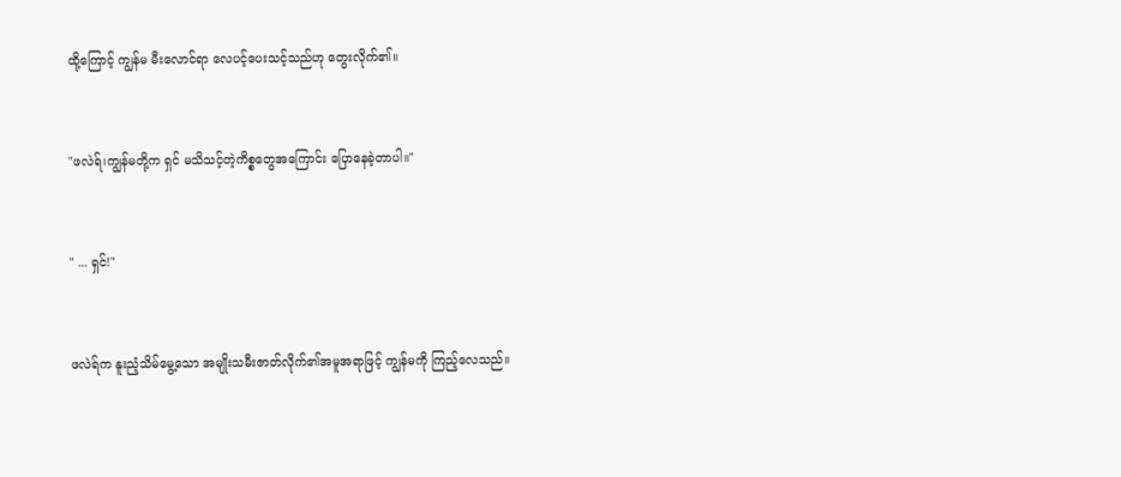ထို့ကြောင့် ကျွန်မ မီးလောင်ရာ လေပင့်ပေးသင့်သည်ဟု တွေးလိုက်၏။


"ဖလဲရ်၊ကျွန်မတို့က ရှင် မသိသင့်တဲ့ကိစ္စတွေအကြောင်း ပြောနေခဲ့တာပါ။"


" ... ရှင်!"


ဖလဲရ်က နူးညံ့သိမ်မွေ့သော အမျိုးသမီးဇာတ်လိုက်၏အမူအရာဖြင့် ကျွန်မကို ကြည့်လေသည်။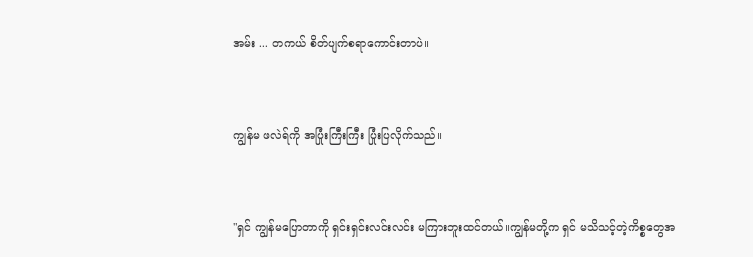အမ်း ... တကယ် စိတ်ပျက်စရာကောင်းတာပဲ။


ကျွန်မ ဖလဲရ်ကို အပြုံးကြီးကြီး ပြုံးပြလိုက်သည်။


"ရှင် ကျွန်မပြောတာကို ရှင်းရှင်းလင်းလင်း မကြားဘူးထင်တယ်။ကျွန်မတို့က ရှင် မသိသင့်တဲ့ကိစ္စတွေအ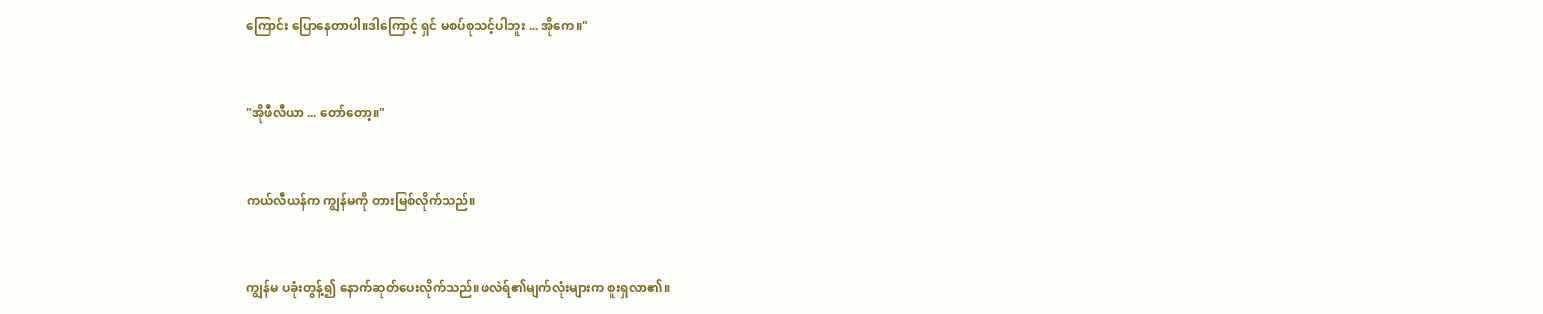ကြောင်း ပြောနေတာပါ။ဒါကြောင့် ရှင် မစပ်စုသင့်ပါဘူး ... အိုကေ။"


"အိုဖီလီယာ ... တော်တော့။"


ကယ်လီယန်က ကျွန်မကို တားမြစ်လိုက်သည်။


ကျွန်မ ပခုံးတွန့်၍ နောက်ဆုတ်ပေးလိုက်သည်။ဖလဲရ်၏မျက်လုံးများက စူးရှလာ၏။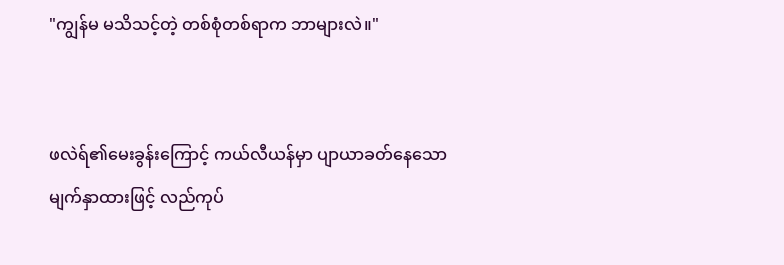"ကျွန်မ မသိသင့်တဲ့ တစ်စုံတစ်ရာက ဘာများလဲ။"


ဖလဲရ်၏မေးခွန်းကြောင့် ကယ်လီယန်မှာ ပျာယာခတ်နေသော မျက်နှာထားဖြင့် လည်ကုပ်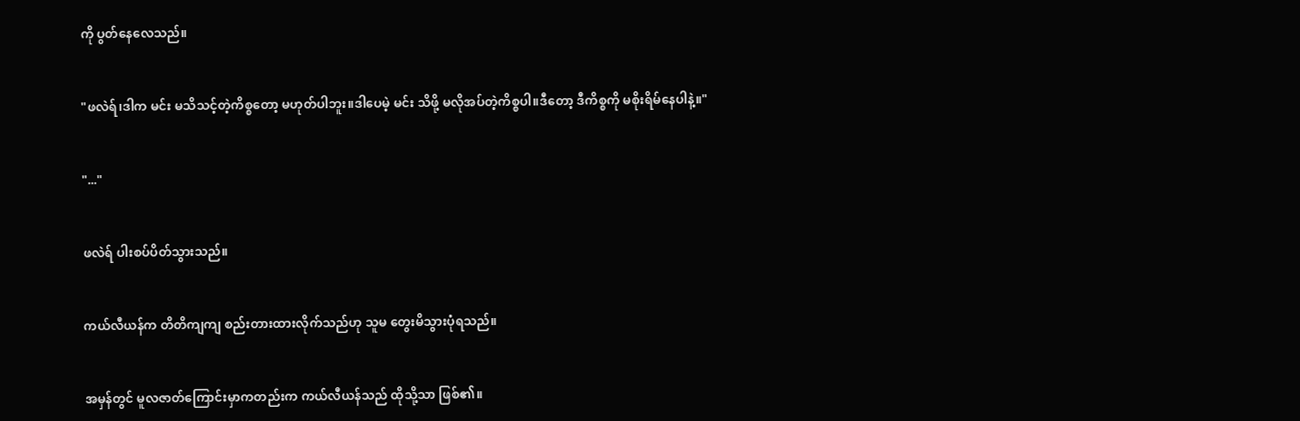ကို ပွတ်နေလေသည်။


"ဖလဲရ်၊ဒါက မင်း မသိသင့်တဲ့ကိစ္စတော့ မဟုတ်ပါဘူး။ဒါပေမဲ့ မင်း သိဖို့ မလိုအပ်တဲ့ကိစ္စပါ။ဒီတော့ ဒီကိစ္စကို မစိုးရိမ်နေပါနဲ့။"


"..."


ဖလဲရ် ပါးစပ်ပိတ်သွားသည်။


ကယ်လီယန်က တိတိကျကျ စည်းတားထားလိုက်သည်ဟု သူမ တွေးမိသွားပုံရသည်။


အမှန်တွင် မူလဇာတ်ကြောင်းမှာကတည်းက ကယ်လီယန်သည် ထိုသို့သာ ဖြစ်၏။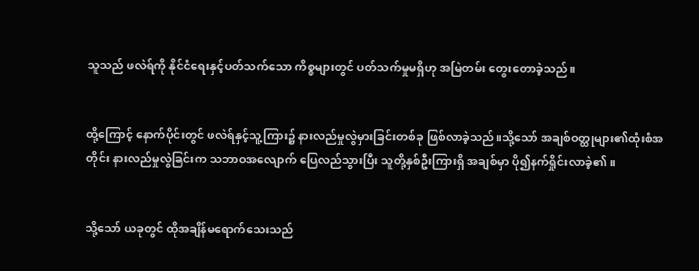သူသည် ဖလဲရ်ကို နိုင်ငံရေးနှင့်ပတ်သက်သော ကိစ္စများတွင် ပတ်သက်မှုမရှိဟု အမြဲတမ်း တွေးတောခဲ့သည်။


ထို့ကြောင့် နောက်ပိုင်းတွင် ဖလဲရ်နှင့်သူ့ကြား၌ နားလည်မှုလွဲမှားခြင်းတစ်ခု ဖြစ်လာခဲ့သည်။သို့သော် အချစ်ဝတ္ထုများ၏ထုံးစံအတိုင်း နားလည်မှုလွဲခြင်းက သဘာဝအလျောက် ပြေလည်သွားပြီး သူတို့နှစ်ဦးကြားရှိ အချစ်မှာ ပို၍နက်ရှိုင်းလာခဲ့၏။


သို့သော် ယခုတွင် ထိုအချိန်မရောက်သေးသည်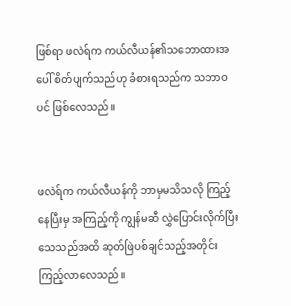ဖြစ်ရာ ဖလဲရ်က ကယ်လီယန်၏သဘောထားအပေါ် စိတ်ပျက်သည်ဟု ခံစားရသည်က သဘာဝပင် ဖြစ်လေသည်။


ဖလဲရ်က ကယ်လီယန်ကို ဘာမှမသိသလို ကြည့်နေပြီးမှ အကြည့်ကို ကျွန်မဆီ လွှဲပြောင်းလိုက်ပြီး သေသည်အထိ ဆုတ်ဖြဲပစ်ချင်သည့်အတိုင်း ကြည့်လာလေသည်။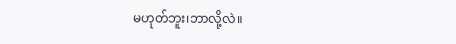မဟုတ်ဘူး၊ဘာလို့လဲ။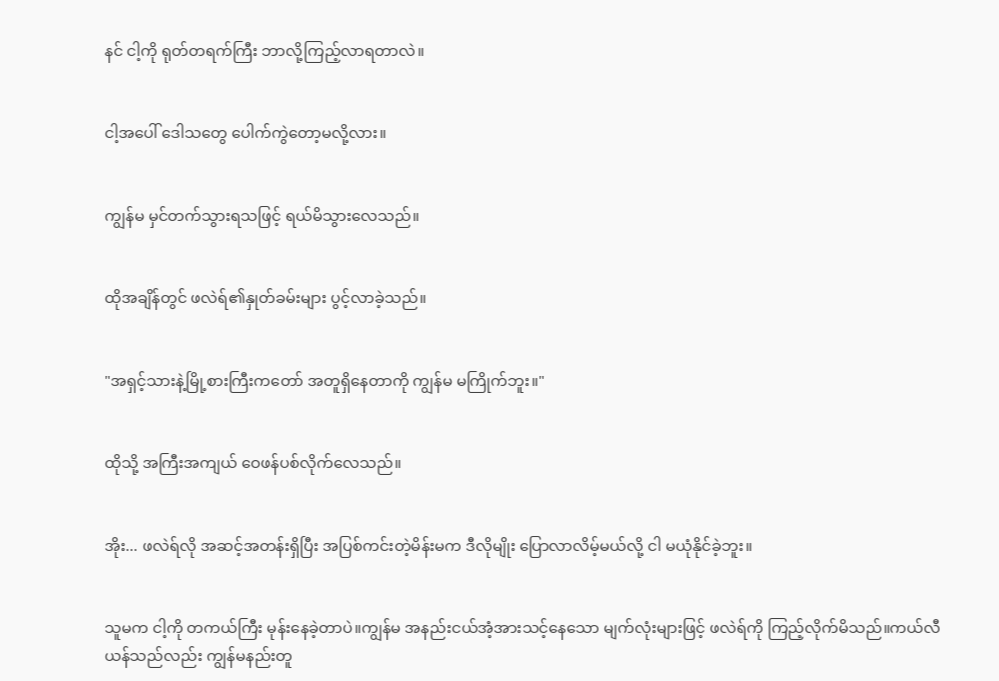နင် ငါ့ကို ရုတ်တရက်ကြီး ဘာလို့ကြည့်လာရတာလဲ။


ငါ့အပေါ် ဒေါသတွေ ပေါက်ကွဲတော့မလို့လား။


ကျွန်မ မှင်တက်သွားရသဖြင့် ရယ်မိသွားလေသည်။


ထိုအချိန်တွင် ဖလဲရ်၏နှုတ်ခမ်းများ ပွင့်လာခဲ့သည်။


"အရှင့်သားနဲ့မြို့စားကြီးကတော် အတူရှိနေတာကို ကျွန်မ မကြိုက်ဘူး။"


ထိုသို့ အကြီးအကျယ် ဝေဖန်ပစ်လိုက်လေသည်။


အိုး... ဖလဲရ်လို အဆင့်အတန်းရှိပြီး အပြစ်ကင်းတဲ့မိန်းမက ဒီလိုမျိုး ပြောလာလိမ့်မယ်လို့ ငါ မယုံနိုင်ခဲ့ဘူး။


သူမက ငါ့ကို တကယ်ကြီး မုန်းနေခဲ့တာပဲ။ကျွန်မ အနည်းငယ်အံ့အားသင့်နေသော မျက်လုံးများဖြင့် ဖလဲရ်ကို ကြည့်လိုက်မိသည်။ကယ်လီယန်သည်လည်း ကျွန်မနည်းတူ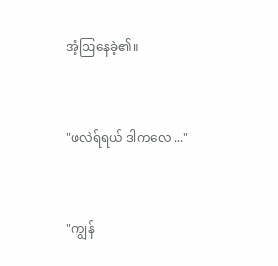အံ့ဩနေခဲ့၏။


"ဖလဲရ်ရယ် ဒါကလေ ..."


"ကျွန်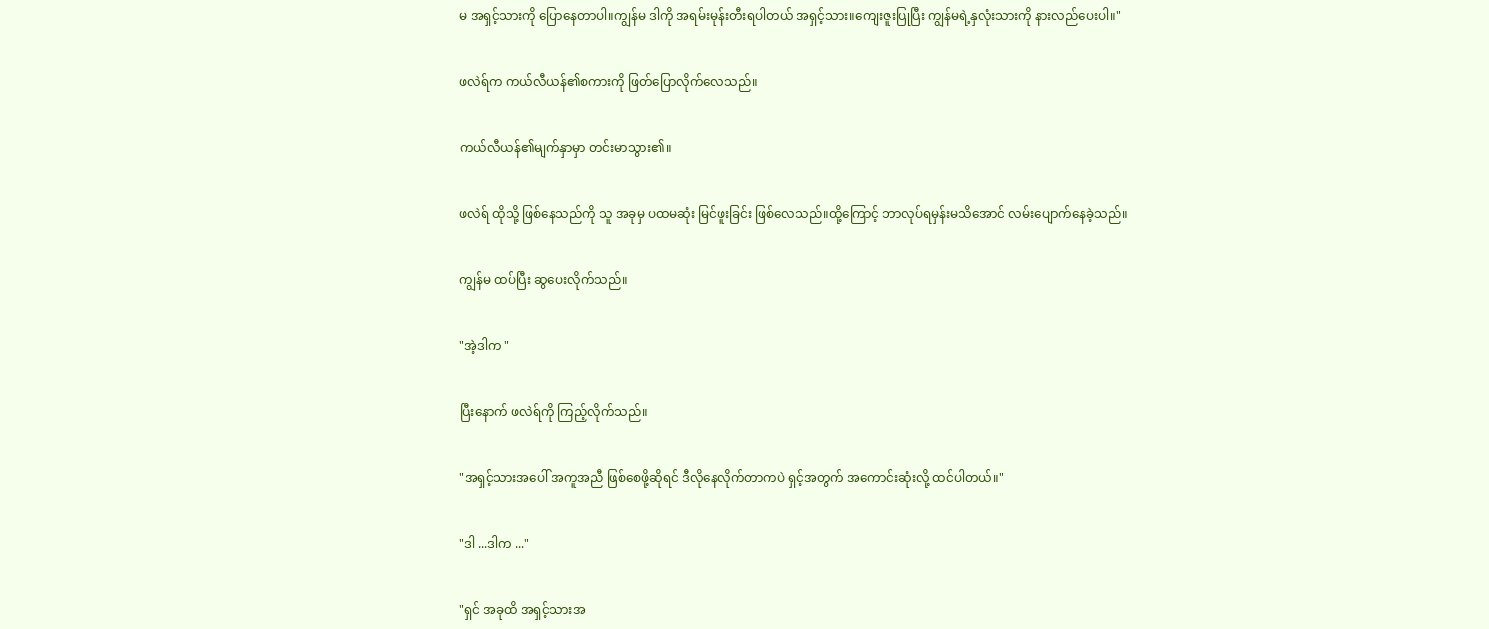မ အရှင့်သားကို ပြောနေတာပါ။ကျွန်မ ဒါကို အရမ်းမုန်းတီးရပါတယ် အရှင့်သား။ကျေးဇူးပြုပြီး ကျွန်မရဲ့နှလုံးသားကို နားလည်ပေးပါ။"


ဖလဲရ်က ကယ်လီယန်၏စကားကို ဖြတ်ပြောလိုက်လေသည်။


ကယ်လီယန်၏မျက်နှာမှာ တင်းမာသွား၏။


ဖလဲရ် ထိုသို့ ဖြစ်နေသည်ကို သူ အခုမှ ပထမဆုံး မြင်ဖူးခြင်း ဖြစ်လေသည်။ထို့ကြောင့် ဘာလုပ်ရမှန်းမသိအောင် လမ်းပျောက်နေခဲ့သည်။


ကျွန်မ ထပ်ပြီး ဆွပေးလိုက်သည်။


"အဲ့ဒါက "


ပြီးနောက် ဖလဲရ်ကို ကြည့်လိုက်သည်။


"အရှင့်သားအပေါ် အကူအညီ ဖြစ်စေဖို့ဆိုရင် ဒီလိုနေလိုက်တာကပဲ ရှင့်အတွက် အကောင်းဆုံးလို့ ထင်ပါတယ်။"


"ဒါ ...ဒါက ..."


"ရှင် အခုထိ အရှင့်သားအ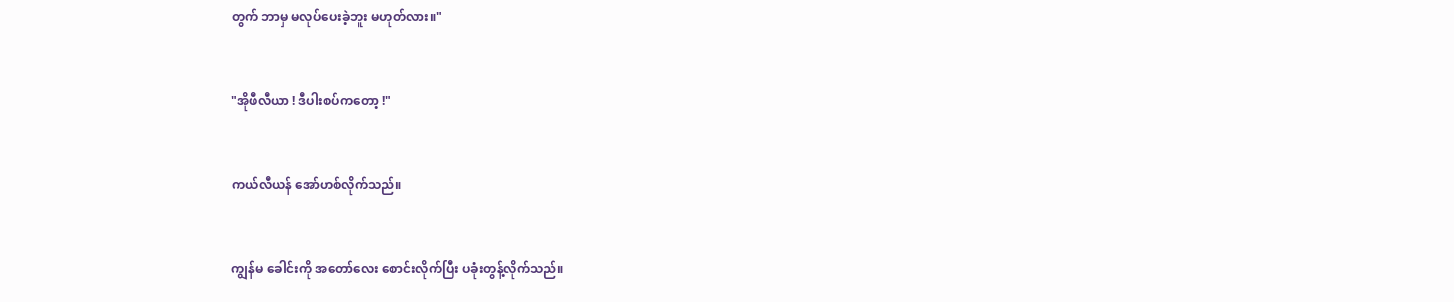တွက် ဘာမှ မလုပ်ပေးခဲ့ဘူး မဟုတ်လား။"


"အိုဖီလီယာ ! ဒီပါးစပ်ကတော့ !"


ကယ်လီယန် အော်ဟစ်လိုက်သည်။


ကျွန်မ ခေါင်းကို အတော်လေး စောင်းလိုက်ပြီး ပခုံးတွန့်လိုက်သည်။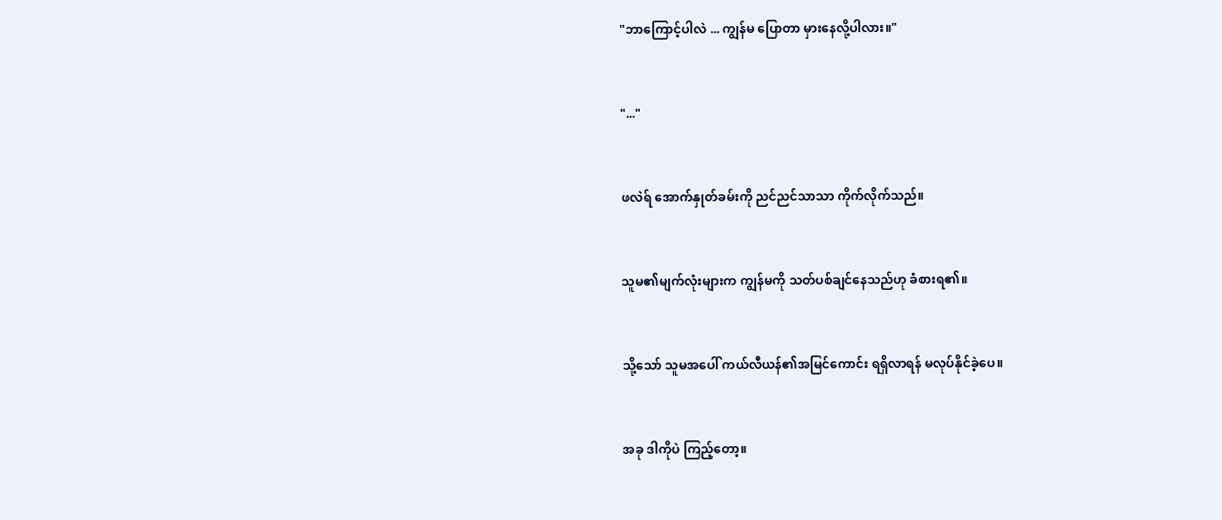"ဘာကြောင့်ပါလဲ ... ကျွန်မ ပြောတာ မှားနေလို့ပါလား။"


"..."


ဖလဲရ် အောက်နှုတ်ခမ်းကို ညင်ညင်သာသာ ကိုက်လိုက်သည်။


သူမ၏မျက်လုံးများက ကျွန်မကို သတ်ပစ်ချင်နေသည်ဟု ခံစားရ၏။


သို့သော် သူမအပေါ် ကယ်လီယန်၏အမြင်ကောင်း ရရှိလာရန် မလုပ်နိုင်ခဲ့ပေ။


အခု ဒါကိုပဲ ကြည့်တော့။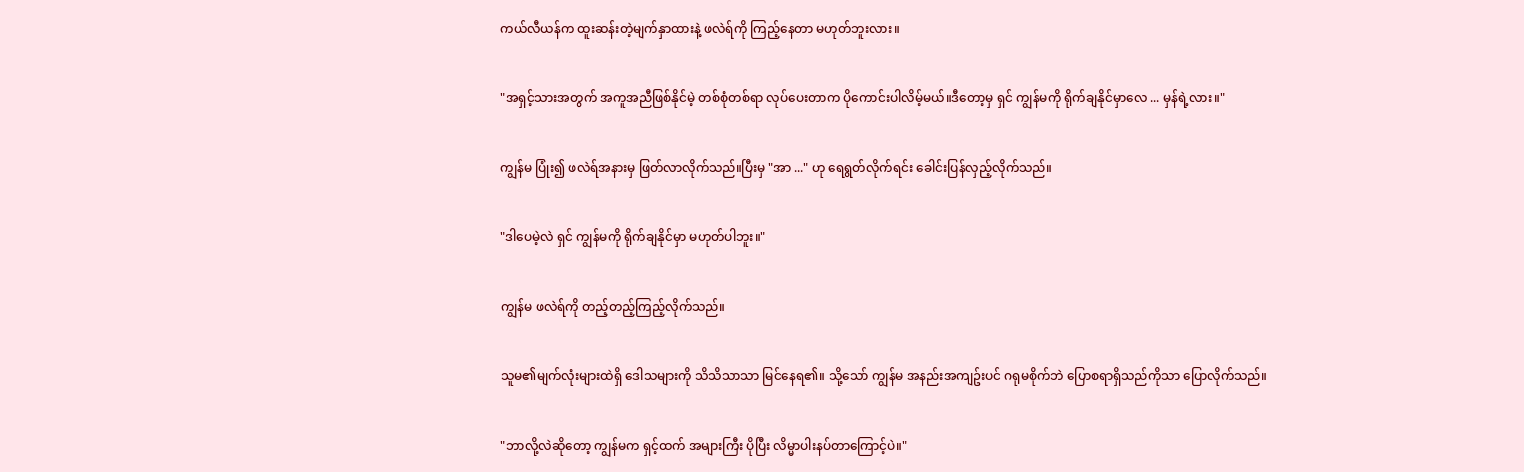ကယ်လီယန်က ထူးဆန်းတဲ့မျက်နှာထားနဲ့ ဖလဲရ်ကို ကြည့်နေတာ မဟုတ်ဘူးလား။


"အရှင့်သားအတွက် အကူအညီဖြစ်နိုင်မဲ့ တစ်စုံတစ်ရာ လုပ်ပေးတာက ပိုကောင်းပါလိမ့်မယ်။ဒီတော့မှ ရှင် ကျွန်မကို ရိုက်ချနိုင်မှာလေ ... မှန်ရဲ့လား။"


ကျွန်မ ပြုံး၍ ဖလဲရ်အနားမှ ဖြတ်လာလိုက်သည်။ပြီးမှ "အာ ..." ဟု ရေရွတ်လိုက်ရင်း ခေါင်းပြန်လှည့်လိုက်သည်။


"ဒါပေမဲ့လဲ ရှင် ကျွန်မကို ရိုက်ချနိုင်မှာ မဟုတ်ပါဘူး။"


ကျွန်မ ဖလဲရ်ကို တည့်တည့်ကြည့်လိုက်သည်။


သူမ၏မျက်လုံးများထဲရှိ ဒေါသများကို သိသိသာသာ မြင်နေရ၏။ သို့သော် ကျွန်မ အနည်းအကျဥ်းပင် ဂရုမစိုက်ဘဲ ပြောစရာရှိသည်ကိုသာ ပြောလိုက်သည်။


"ဘာလို့လဲဆိုတော့ ကျွန်မက ရှင့်ထက် အများကြီး ပိုပြီး လိမ္မာပါးနပ်တာကြောင့်ပဲ။"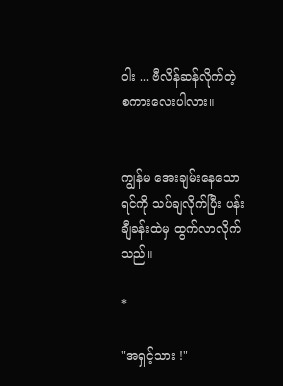ဝါး ... ဗီလိန်ဆန်လိုက်တဲ့ စကားလေးပါလား။


ကျွန်မ အေးချမ်းနေသောရင်ကို သပ်ချလိုက်ပြီး ပန်းချီခန်းထဲမှ ထွက်လာလိုက်သည်။

*

"အရှင့်သား !"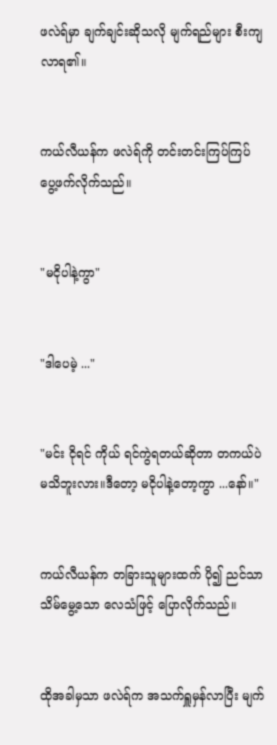ဖလဲရ်မှာ ချက်ချင်းဆိုသလို မျက်ရည်များ စီးကျလာရ၏။


ကယ်လီယန်က ဖလဲရ်ကို တင်းတင်းကြပ်ကြပ် ပွေ့ဖက်လိုက်သည်။


"မငိုပါနဲ့ကွာ"


"ဒါပေမဲ့ ..."


"မင်း ငိုရင် ကိုယ် ရင်ကွဲရတယ်ဆိုတာ တကယ်ပဲ မသိဘူးလား။ဒီတော့ မငိုပါနဲ့တော့ကွာ ...နော်။"


ကယ်လီယန်က တခြားသူများထက် ပို၍ ညင်သာသိမ်မွေ့သော လေသံဖြင့် ပြောလိုက်သည်။


ထိုအခါမှသာ ဖလဲရ်က အသက်ရှူမှန်လာပြီး မျက်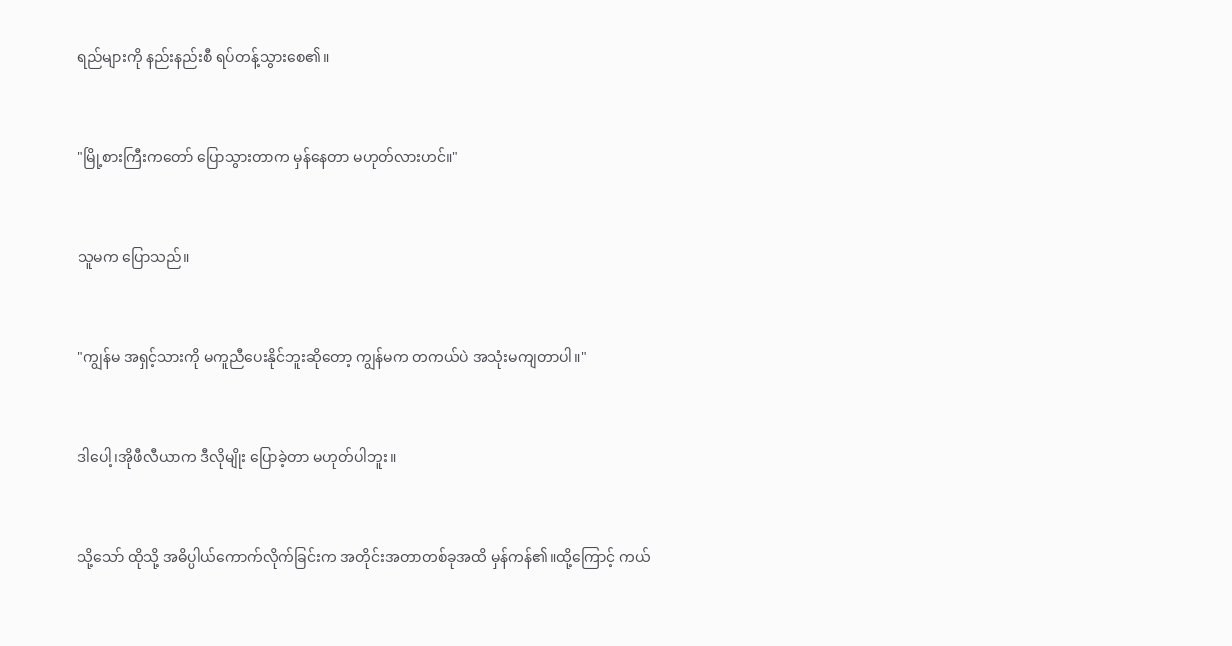ရည်များကို နည်းနည်းစီ ရပ်တန့်သွားစေ၏။


"မြို့စားကြီးကတော် ပြောသွားတာက မှန်နေတာ မဟုတ်လားဟင်။"


သူမက ပြောသည်။


"ကျွန်မ အရှင့်သားကို မကူညီပေးနိုင်ဘူးဆိုတော့ ကျွန်မက တကယ်ပဲ အသုံးမကျတာပါ။"


ဒါပေါ့၊အိုဖီလီယာက ဒီလိုမျိုး ပြောခဲ့တာ မဟုတ်ပါဘူး။


သို့သော် ထိုသို့ အဓိပ္ပါယ်ကောက်လိုက်ခြင်းက အတိုင်းအတာတစ်ခုအထိ မှန်ကန်၏။ထို့ကြောင့် ကယ်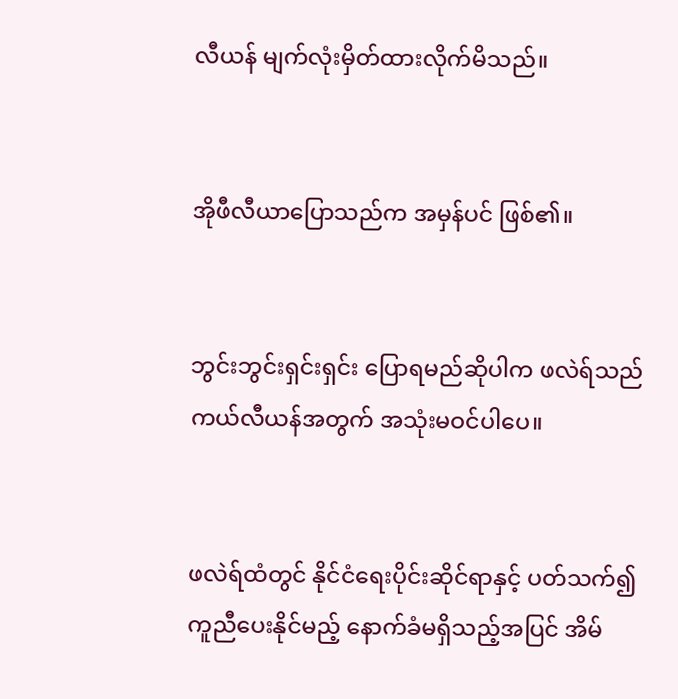လီယန် မျက်လုံးမှိတ်ထားလိုက်မိသည်။


အိုဖီလီယာပြောသည်က အမှန်ပင် ဖြစ်၏။


ဘွင်းဘွင်းရှင်းရှင်း ပြောရမည်ဆိုပါက ဖလဲရ်သည် ကယ်လီယန်အတွက် အသုံးမဝင်ပါပေ။


ဖလဲရ်ထံတွင် နိုင်ငံရေးပိုင်းဆိုင်ရာနှင့် ပတ်သက်၍ ကူညီပေးနိုင်မည့် နောက်ခံမရှိသည့်အပြင် အိမ်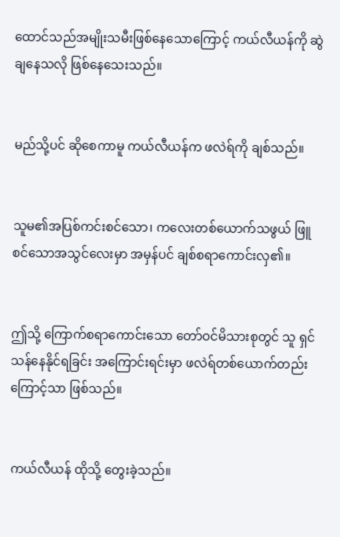ထောင်သည်အမျိုးသမီးဖြစ်နေသောကြောင့် ကယ်လီယန်ကို ဆွဲချနေသလို ဖြစ်နေသေးသည်။


မည်သို့ပင် ဆိုစေကာမူ ကယ်လီယန်က ဖလဲရ်ကို ချစ်သည်။


သူမ၏အပြစ်ကင်းစင်သော၊ ကလေးတစ်ယောက်သဖွယ် ဖြူစင်သောအသွင်လေးမှာ အမှန်ပင် ချစ်စရာကောင်းလှ၏။


ဤသို့ ကြောက်စရာကောင်းသော တော်ဝင်မိသားစုတွင် သူ ရှင်သန်နေနိုင်ရခြင်း အကြောင်းရင်းမှာ ဖလဲရ်တစ်ယောက်တည်းကြောင့်သာ ဖြစ်သည်။


ကယ်လီယန် ထိုသို့ တွေးခဲ့သည်။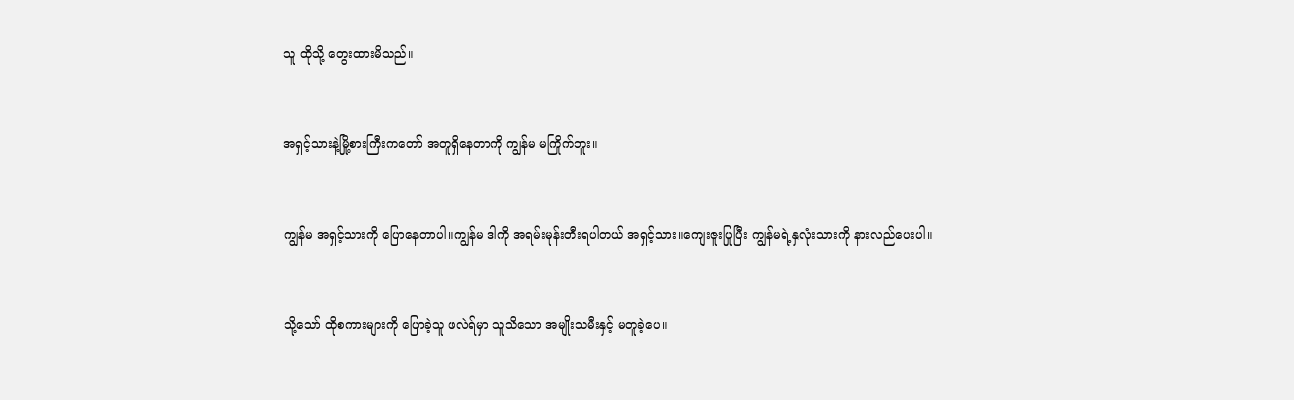သူ ထိုသို့ တွေးထားမိသည်။


အရှင့်သားနဲ့မြို့စားကြီးကတော် အတူရှိနေတာကို ကျွန်မ မကြိုက်ဘူး။


ကျွန်မ အရှင့်သားကို ပြောနေတာပါ။ကျွန်မ ဒါကို အရမ်းမုန်းတီးရပါတယ် အရှင့်သား။ကျေးဇူးပြုပြီး ကျွန်မရဲ့နှလုံးသားကို နားလည်ပေးပါ။


သို့သော် ထိုစကားများကို ပြောခဲ့သူ ဖလဲရ်မှာ သူသိသော အမျိုးသမီးနှင့် မတူခဲ့ပေ။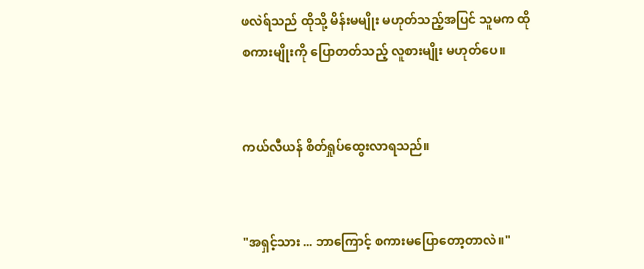ဖလဲရ်သည် ထိုသို့ မိန်းမမျိုး မဟုတ်သည့်အပြင် သူမက ထိုစကားမျိုးကို ပြောတတ်သည့် လူစားမျိုး မဟုတ်ပေ။


ကယ်လီယန် စိတ်ရှုပ်ထွေးလာရသည်။


"အရှင့်သား ... ဘာကြောင့် စကားမပြောတော့တာလဲ။"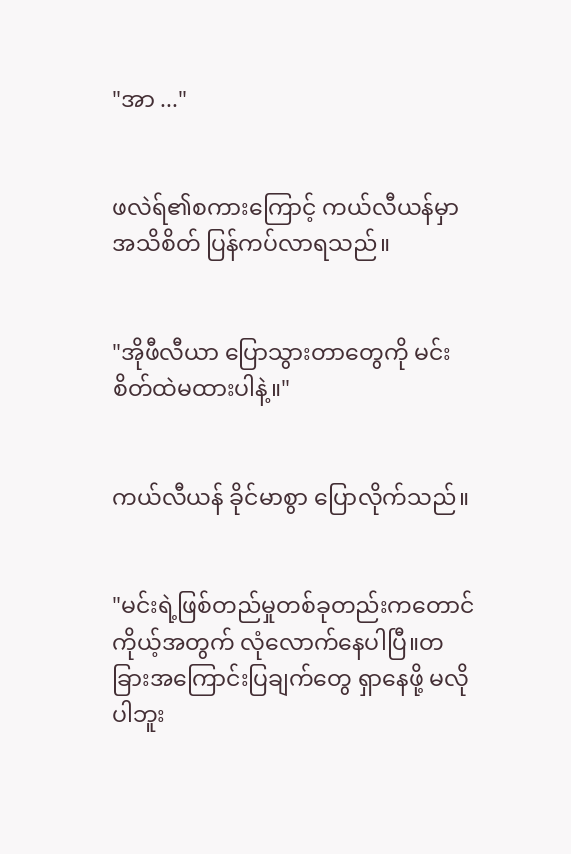"အာ ..."


ဖလဲရ်၏စကားကြောင့် ကယ်လီယန်မှာ အသိစိတ် ပြန်ကပ်လာရသည်။


"အိုဖီလီယာ ပြောသွားတာတွေကို မင်း စိတ်ထဲမထားပါနဲ့။"


ကယ်လီယန် ခိုင်မာစွာ ပြောလိုက်သည်။


"မင်းရဲ့ဖြစ်တည်မှုတစ်ခုတည်းကတောင် ကိုယ့်အတွက် လုံလောက်နေပါပြီ။တခြားအကြောင်းပြချက်တွေ ရှာနေဖို့ မလိုပါဘူး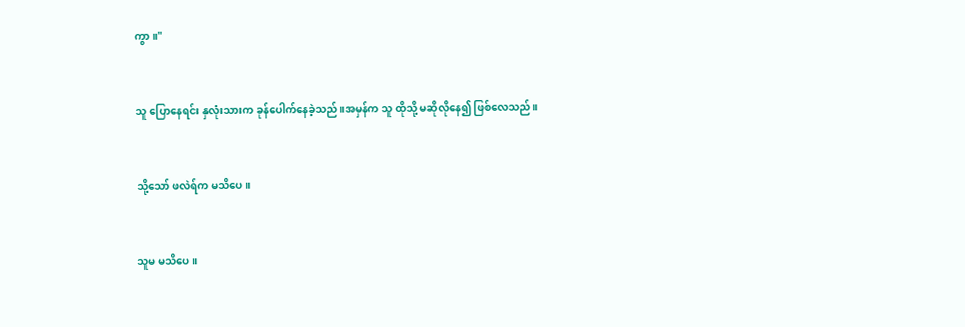ကွာ။"


သူ ပြောနေရင်း နှလုံးသားက ခုန်ပေါက်နေခဲ့သည်။အမှန်က သူ ထိုသို့ မဆိုလိုနေ၍ ဖြစ်လေသည်။


သို့သော် ဖလဲရ်က မသိပေ။


သူမ မသိပေ။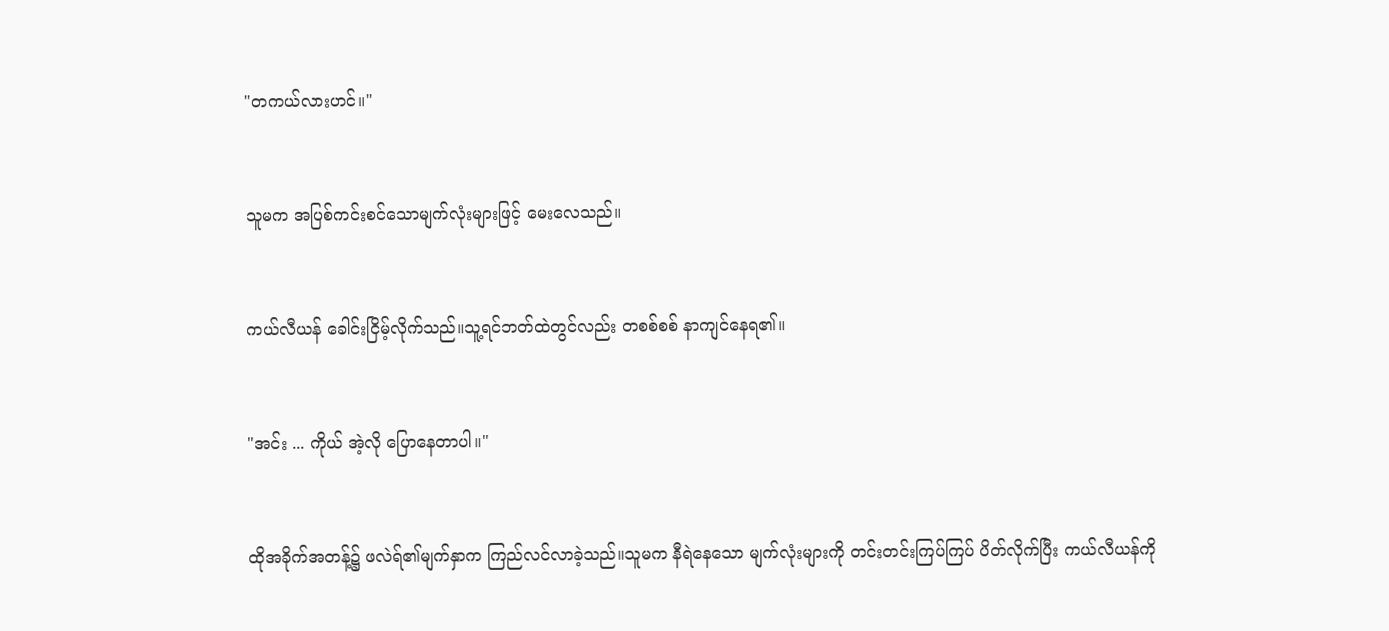"တကယ်လားဟင်။"


သူမက အပြစ်ကင်းစင်သောမျက်လုံးများဖြင့် မေးလေသည်။


ကယ်လီယန် ခေါင်းငြိမ့်လိုက်သည်။သူ့ရင်ဘတ်ထဲတွင်လည်း တစစ်စစ် နာကျင်နေရ၏။


"အင်း ... ကိုယ် အဲ့လို ပြောနေတာပါ။"


ထိုအခိုက်အတန့်၌ ဖလဲရ်၏မျက်နှာက ကြည်လင်လာခဲ့သည်။သူမက နီရဲနေသော မျက်လုံးများကို တင်းတင်းကြပ်ကြပ် ပိတ်လိုက်ပြီး ကယ်လီယန်ကို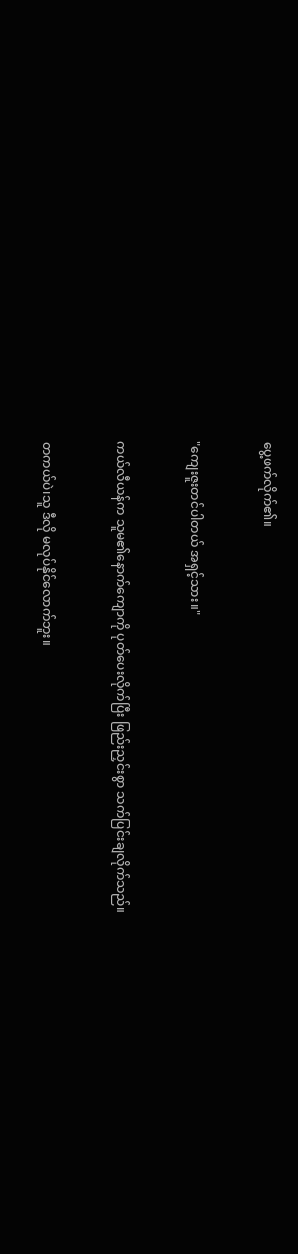ပွေ့ဖက်လိုက်၏။


"ကျေးဇူးတင်ပါတယ် အရှင့်သား။"


ကယ်လီယန်က သူမ၏နောက်ကျောကို ပုတ်ပေးလိုက်ပြီး ဖြည်းညှင်းစွာ သက်ပြင်းချလိုက်သည်။


တကယ်ပဲ၊သူ ဒီလို မလုပ်နိုင်လောက်ဘူး။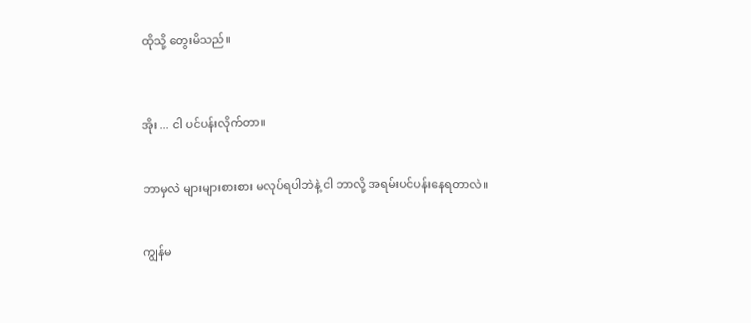ထိုသို့ တွေးမိသည်။



အိုး ... ငါ ပင်ပန်းလိုက်တာ။


ဘာမှလဲ များများစားစား မလုပ်ရပါဘဲနဲ့ ငါ ဘာလို့ အရမ်းပင်ပန်းနေရတာလဲ။


ကျွန်မ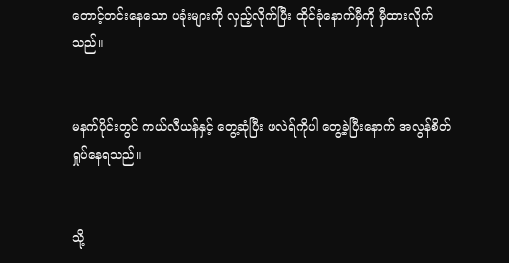တောင့်တင်းနေသော ပခုံးများကို လှည့်လိုက်ပြီး ထိုင်ခုံနောက်မှီကို မှီထားလိုက်သည်။


မနက်ပိုင်းတွင် ကယ်လီယန်နှင့် တွေ့ဆုံပြီး ဖလဲရ်ကိုပါ တွေ့ခဲ့ပြီးနောက် အလွန်စိတ်ရှုပ်နေရသည်။


သို့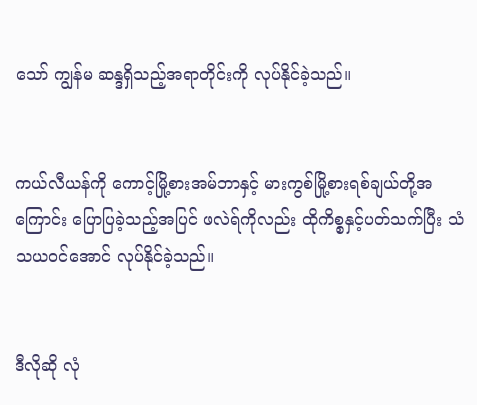သော် ကျွန်မ ဆန္ဒရှိသည့်အရာတိုင်းကို လုပ်နိုင်ခဲ့သည်။


ကယ်လီယန်ကို ကောင့်မြို့စားအမ်ဘာနှင့် မားကွစ်မြို့စားရစ်ချယ်တို့အကြောင်း ပြောပြခဲ့သည့်အပြင် ဖလဲရ်ကိုလည်း ထိုကိစ္စနှင့်ပတ်သက်ပြီး သံသယဝင်အောင် လုပ်နိုင်ခဲ့သည်။


ဒီလိုဆို လုံ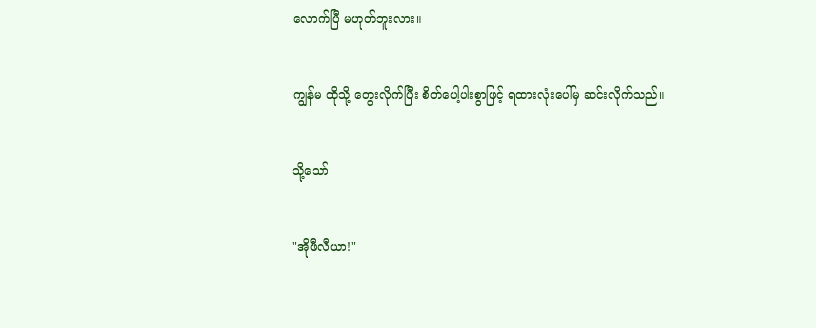လောက်ပြီ မဟုတ်ဘူးလား။


ကျွန်မ ထိုသို့ တွေးလိုက်ပြီး စိတ်ပေါ့ပါးစွာဖြင့် ရထားလုံးပေါ်မှ ဆင်းလိုက်သည်။


သို့သော်


"အိုဖီလီယာ!"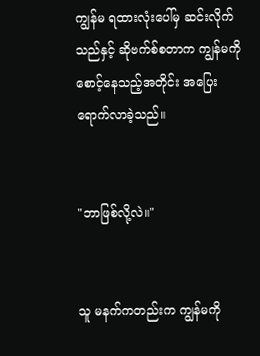ကျွန်မ ရထားလုံးပေါ်မှ ဆင်းလိုက်သည်နှင့် ဆိုဗက်စ်စတာက ကျွန်မကို စောင့်နေသည့်အတိုင်း အပြေးရောက်လာခဲ့သည်။


"ဘာဖြစ်လို့လဲ။"


သူ မနက်ကတည်းက ကျွန်မကို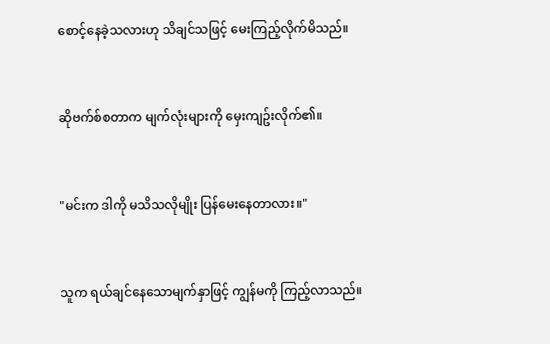စောင့်နေခဲ့သလားဟု သိချင်သဖြင့် မေးကြည့်လိုက်မိသည်။


ဆိုဗက်စ်စတာက မျက်လုံးများကို မှေးကျဥ်းလိုက်၏။


"မင်းက ဒါကို မသိသလိုမျိုး ပြန်မေးနေတာလား။"


သူက ရယ်ချင်နေသောမျက်နှာဖြင့် ကျွန်မကို ကြည့်လာသည်။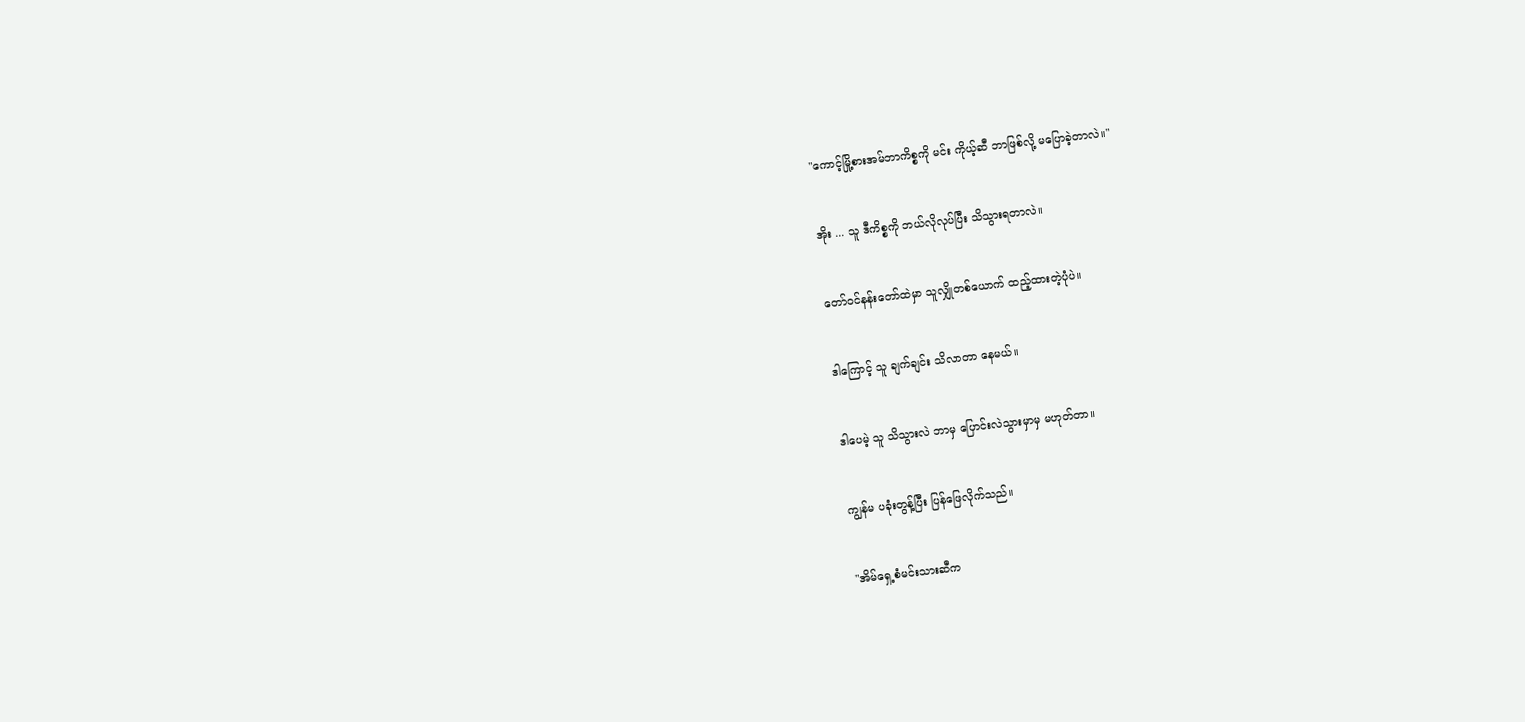"ကောင့်မြို့စားအမ်ဘာကိစ္စကို မင်း ကိုယ့်ဆီ ဘာဖြစ်လို့ မပြောခဲ့တာလဲ။"


အိုး ... သူ ဒီကိစ္စကို ဘယ်လိုလုပ်ပြီး သိသွားရတာလဲ။


တော်ဝင်နန်းတော်ထဲမှာ သူလျှိုတစ်ယောက် ထည့်ထားတဲ့ပုံပဲ။


ဒါကြောင့် သူ ချက်ချင်း သိလာတာ နေမယ်။


ဒါပေမဲ့ သူ သိသွားလဲ ဘာမှ ပြောင်းလဲသွားမှာမှ မဟုတ်တာ။


ကျွန်မ ပခုံးတွန့်ပြီး ပြန်ဖြေလိုက်သည်။


"အိမ်ရှေ့စံမင်းသားဆီက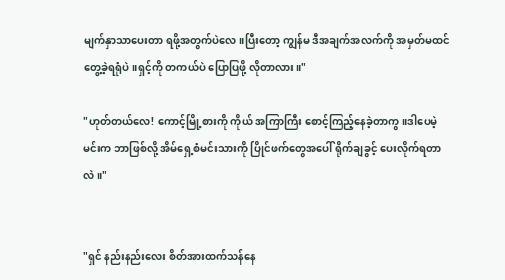မျက်နှာသာပေးတာ ရဖို့အတွက်ပဲလေ။ပြီးတော့ ကျွန်မ ဒီအချက်အလက်ကို အမှတ်မထင် တွေ့ခဲ့ရရုံပဲ။ရှင့်ကို တကယ်ပဲ ပြောပြဖို့ လိုတာလား။"

"ဟုတ်တယ်လေ! ကောင့်မြို့စားကို ကိုယ် အကြာကြီး စောင့်ကြည့်နေခဲ့တာကွ။ဒါပေမဲ့ မင်းက ဘာဖြစ်လို့ အိမ်ရှေ့စံမင်းသားကို ပြိုင်ဖက်တွေအပေါ် ရိုက်ချခွင့် ပေးလိုက်ရတာလဲ။"


"ရှင် နည်းနည်းလေး စိတ်အားထက်သန်နေ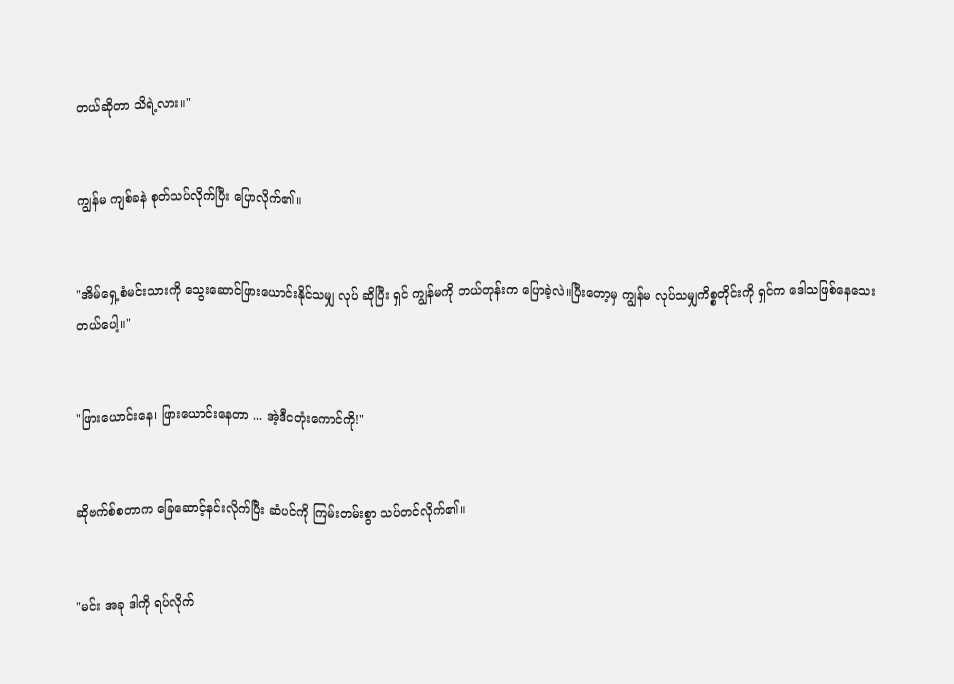တယ်ဆိုတာ သိရဲ့လား။"


ကျွန်မ ကျစ်ခနဲ စုတ်သပ်လိုက်ပြီး ပြောလိုက်၏။


"အိမ်ရှေ့စံမင်းသားကို သွေးဆောင်ဖြားယောင်းနိုင်သမျှ လုပ် ဆိုပြီး ရှင် ကျွန်မကို ဘယ်တုန်းက ပြောခဲ့လဲ။ပြီးတော့မှ ကျွန်မ လုပ်သမျှကိစ္စတိုင်းကို ရှင်က ဒေါသဖြစ်နေသေးတယ်ပေါ့။"


"ဖြားယောင်းနေ၊ ဖြားယောင်းနေတာ ... အဲ့ဒီငတုံးကောင်ကို!"


ဆိုဗက်စ်စတာက ခြေဆောင့်နင်းလိုက်ပြီး ဆံပင်ကို ကြမ်းတမ်းစွာ သပ်တင်လိုက်၏။


"မင်း အခု ဒါကို ရပ်လိုက်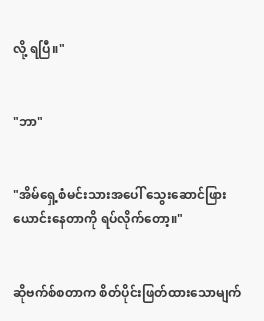လို့ ရပြီ။"


"ဘာ"


"အိမ်ရှေ့စံမင်းသားအပေါ် သွေးဆောင်ဖြားယောင်းနေတာကို ရပ်လိုက်တော့။"


ဆိုဗက်စ်စတာက စိတ်ပိုင်းဖြတ်ထားသောမျက်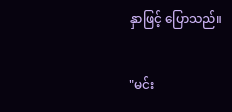နှာဖြင့် ပြောသည်။


"မင်း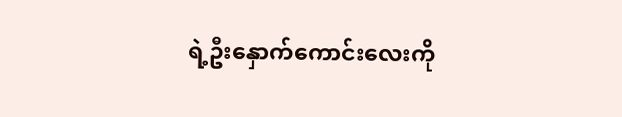ရဲ့ဦးနှောက်ကောင်းလေးကို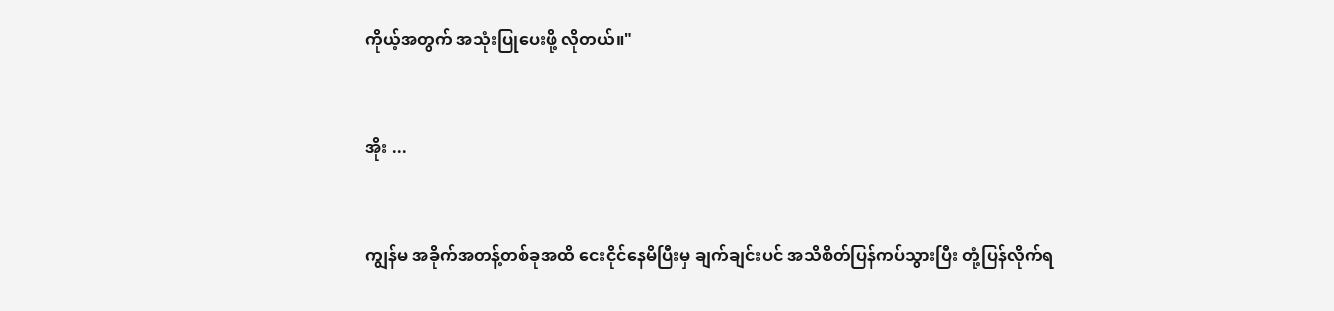ကိုယ့်အတွက် အသုံးပြုပေးဖို့ လိုတယ်။"


အိုး ...


ကျွန်မ အခိုက်အတန့်တစ်ခုအထိ ငေးငိုင်နေမိပြီးမှ ချက်ချင်းပင် အသိစိတ်ပြန်ကပ်သွားပြီး တုံ့ပြန်လိုက်ရ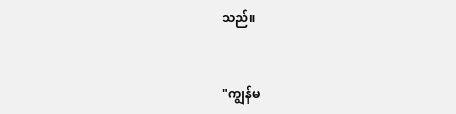သည်။


"ကျွန်မ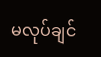မလုပ်ချင်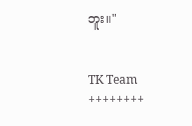ဘူး။"


TK Team
++++++++